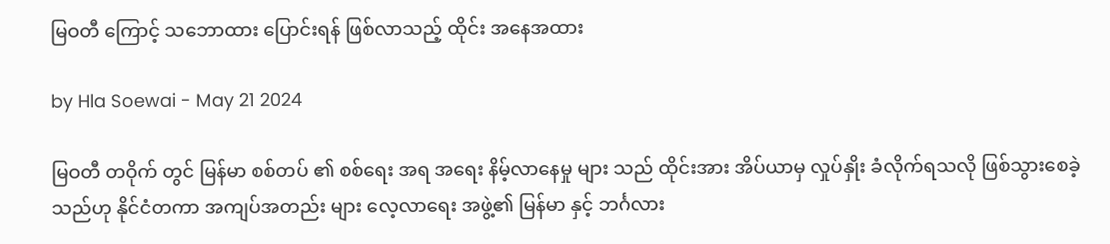မြဝတီ ကြောင့် သဘောထား ပြောင်းရန် ဖြစ်လာသည့် ထိုင်း အနေအထား

by Hla Soewai - May 21 2024

မြဝတီ တဝိုက် တွင် မြန်မာ စစ်တပ် ၏ စစ်ရေး အရ အရေး နိမ့်လာနေမှု များ သည် ထိုင်းအား အိပ်ယာမှ လှုပ်နှိုး ခံလိုက်ရသလို ဖြစ်သွားစေခဲ့သည်ဟု နိုင်ငံတကာ အကျပ်အတည်း များ လေ့လာရေး အဖွဲ့၏ မြန်မာ နှင့် ဘင်္ဂလား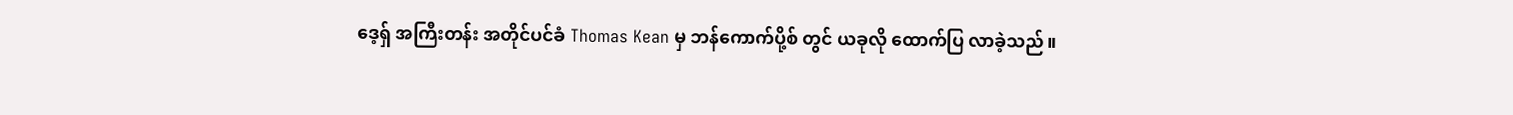ဒေ့ရှ် အကြီးတန်း အတိုင်ပင်ခံ Thomas Kean မှ ဘန်ကောက်ပို့စ် တွင် ယခုလို ထောက်ပြ လာခဲ့သည်။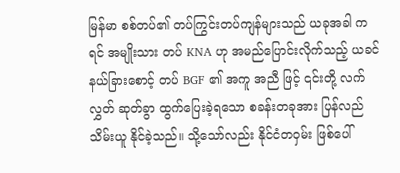မြန်မာ စစ်တပ်၏ တပ်ကြွင်းတပ်ကျန်များသည် ယခုအခါ ကရင် အမျိုးသား တပ် KNA ဟု အမည်ပြောင်းလိုက်သည့် ယခင် နယ်ခြားစောင့် တပ် BGF ၏ အကူ အညီ ဖြင့် ၎င်းတို့ လက်လွှတ် ဆုတ်ခွာ ထွက်ပြေးခဲ့ရသော စခန်းတခုအား ပြန်လည် သိမ်းယူ နိုင်ခဲ့သည်။ သို့သော်လည်း နိုင်ငံတဝှမ်း ဖြစ်ပေါ်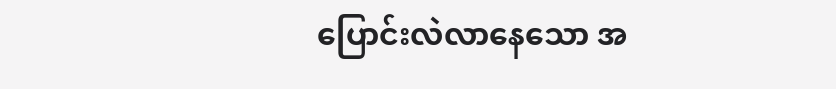ပြောင်းလဲလာနေသော အ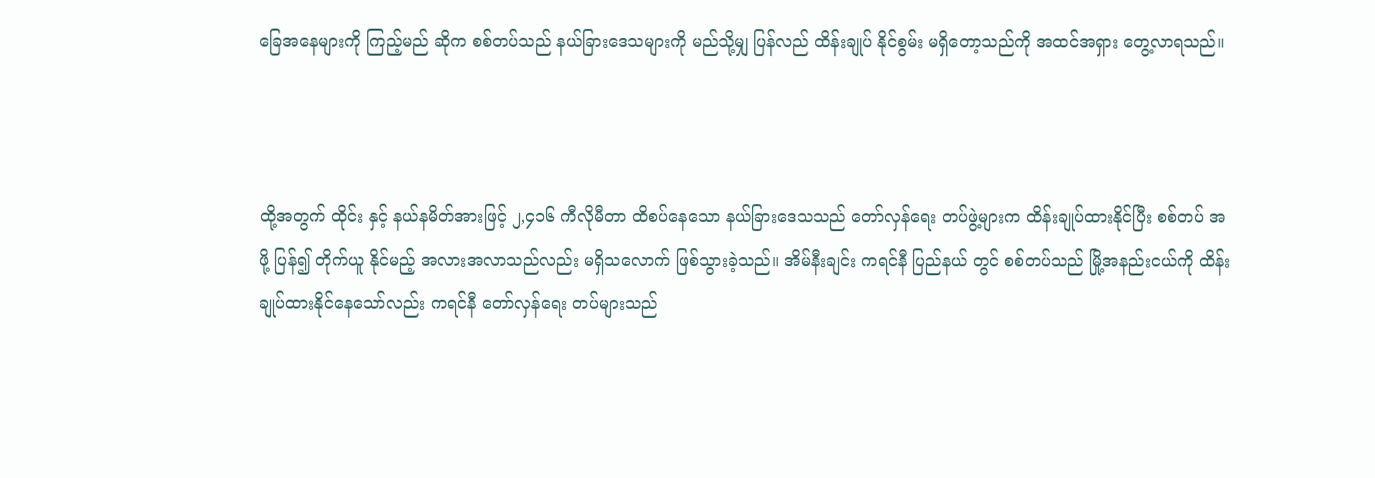ခြေအနေများကို ကြည့်မည် ဆိုက စစ်တပ်သည် နယ်ခြားဒေသများကို မည်သို့မျှ ပြန်လည် ထိန်းချုပ် နိုင်စွမ်း မရှိတော့သည်ကို အထင်အရှား တွေ့လာရသည်။



ထို့အတွက် ထိုင်း နှင့် နယ်နမိတ်အားဖြင့် ၂,၄၁၆ ကီလိုမီတာ ထိစပ်နေသော နယ်ခြားဒေသသည် တော်လှန်ရေး တပ်ဖွဲ့များက ထိန်းချုပ်ထားနိုင်ပြီး စစ်တပ် အဖို့ ပြန်၍ တိုက်ယူ နိုင်မည့် အလားအလာသည်လည်း မရှိသလောက် ဖြစ်သွားခဲ့သည်။ အိမ်နီးချင်း ကရင်နီ ပြည်နယ် တွင် စစ်တပ်သည် မြို့အနည်းငယ်ကို ထိန်းချုပ်ထားနိုင်နေသော်လည်း ကရင်နီ တော်လှန်ရေး တပ်များသည်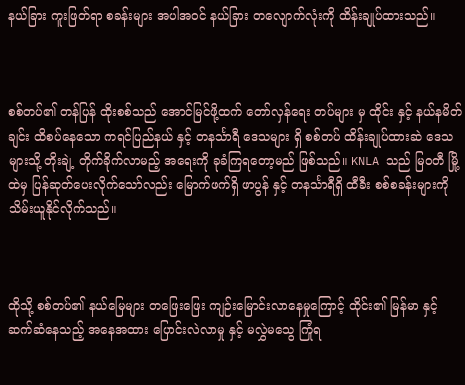နယ်ခြား ကူးဖြတ်ရာ စခန်းများ အပါအဝင် နယ်ခြား တလျောက်လုံးကို ထိန်းချုပ်ထားသည်။



စစ်တပ်၏ တန်ပြန် ထိုးစစ်သည် အောင်မြင်ဖို့ထက် တော်လှန်ရေး တပ်များ မှ ထိုင်း နှင့် နယ်နမိတ် ချင်း ထိစပ်နေသော ကရင်ပြည်နယ် နှင့် တနင်္သာရီ ဒေသများ ရှိ စစ်တပ် ထိန်းချုပ်ထားဆဲ ဒေသများသို့ တိုးချဲ့ တိုက်ခိုက်လာမည့် အရေးကို ခုခံကြရတော့မည် ဖြစ်သည်။ KNLA သည် မြဝတီ မြို့ထဲမှ ပြန်ဆုတ်ပေးလိုက်သော်လည်း မြောက်ဖက်ရှိ ဖာပွန် နှင့် တနင်္သာရီရှိ ထီခီး စစ်စခန်းများကို သိမ်းယူနိုင်လိုက်သည်။



ထိုသို့ စစ်တပ်၏ နယ်မြေများ တဖြေးဖြေး ကျဉ်းမြောင်းလာနေမှုကြောင့် ထိုင်း၏ မြန်မာ နှင့် ဆက်ဆံနေသည့် အနေအထား ပြောင်းလဲလာမှု နှင့် မလွှဲမသွေ ကြုံရ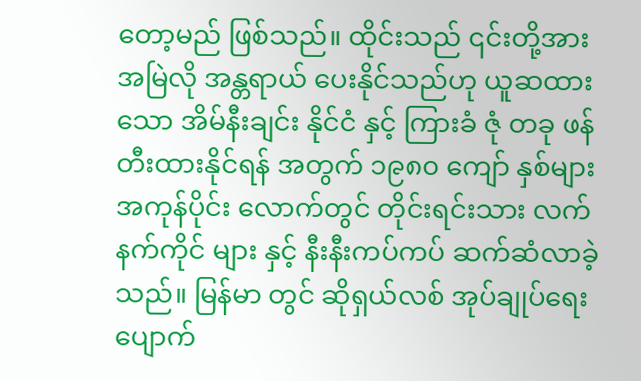တော့မည် ဖြစ်သည်။ ထိုင်းသည် ၎င်းတို့အား အမြဲလို အန္တရာယ် ပေးနိုင်သည်ဟု ယူဆထားသော အိမ်နီးချင်း နိုင်ငံ နှင့် ကြားခံ ဇုံ တခု ဖန်တီးထားနိုင်ရန် အတွက် ၁၉၈၀ ကျော် နှစ်များ အကုန်ပိုင်း လောက်တွင် တိုင်းရင်းသား လက်နက်ကိုင် များ နှင့် နီးနီးကပ်ကပ် ဆက်ဆံလာခဲ့သည်။ မြန်မာ တွင် ဆိုရှယ်လစ် အုပ်ချုပ်ရေး ပျောက်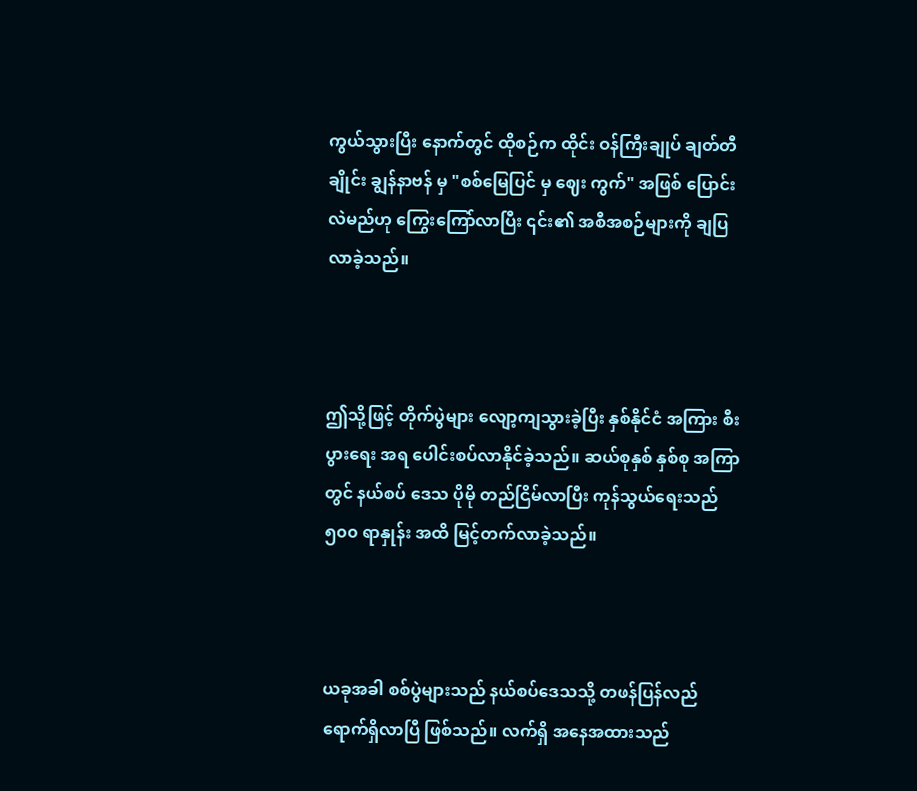ကွယ်သွားပြီး နောက်တွင် ထိုစဉ်က ထိုင်း ဝန်ကြီးချုပ် ချတ်တီချိုင်း ချွန်နာဗန် မှ "စစ်မြေပြင် မှ ဈေး ကွက်" အဖြစ် ပြောင်းလဲမည်ဟု ကြွေးကြော်လာပြီး ၎င်း၏ အစီအစဉ်များကို ချပြလာခဲ့သည်။



ဤသို့ဖြင့် တိုက်ပွဲများ လျော့ကျသွားခဲ့ပြီး နှစ်နိုင်ငံ အကြား စီးပွားရေး အရ ပေါင်းစပ်လာနိုင်ခဲ့သည်။ ဆယ်စုနှစ် နှစ်စု အကြာတွင် နယ်စပ် ဒေသ ပိုမို တည်ငြိမ်လာပြီး ကုန်သွယ်ရေးသည် ၅၀၀ ရာနှုန်း အထိ မြင့်တက်လာခဲ့သည်။



ယခုအခါ စစ်ပွဲများသည် နယ်စပ်ဒေသသို့ တဖန်ပြန်လည် ရောက်ရှိလာပြီ ဖြစ်သည်။ လက်ရှိ အ‌နေအထားသည်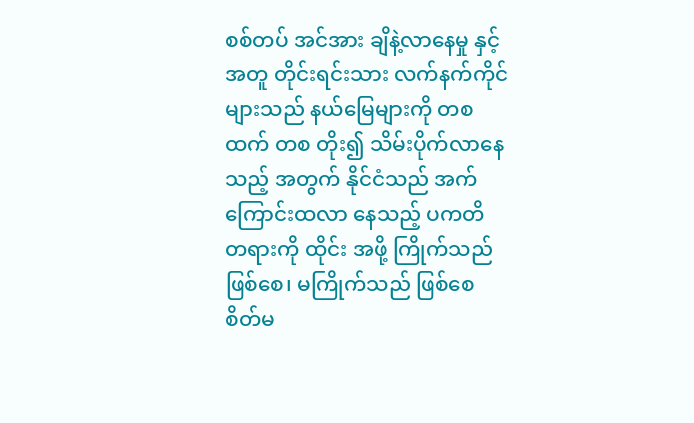စစ်တပ် အင်အား ချိနဲ့လာနေမှု နှင့် အတူ တိုင်းရင်းသား လက်နက်ကိုင်များသည် နယ်မြေများကို တစထက် တစ တိုး၍ သိမ်းပိုက်လာနေသည့် အတွက် နိုင်ငံသည် အက်ကြောင်းထလာ‌ နေသည့် ပကတိ တရားကို ထိုင်း အဖို့ ကြိုက်သည် ဖြစ်စေ၊ မကြိုက်သည် ဖြစ်စေ စိတ်မ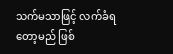သက်မသာဖြင့် လက်ခံရတော့မည် ဖြစ်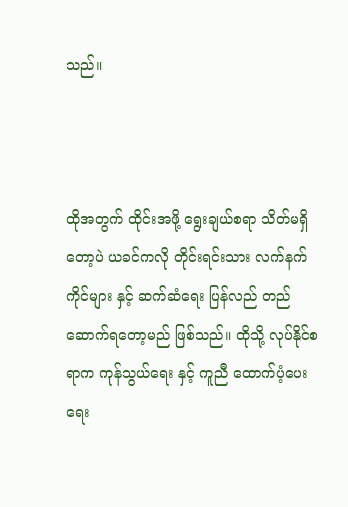သည်။



ထိုအတွက် ထိုင်းအဖို့ ‌ရွေးချယ်စရာ သိတ်မရှိတော့ပဲ ယခင်ကလို တိုင်းရင်းသား လက်နက်ကိုင်များ နှင့် ဆက်ဆံရေး ပြန်လည် တည်ဆောက်ရတော့မည် ဖြစ်သည်။ ထိုသို့ လုပ်နိုင်စရာက ကုန်သွယ်ရေး နှင့် ကူညီ ထောက်ပံ့ပေးရေး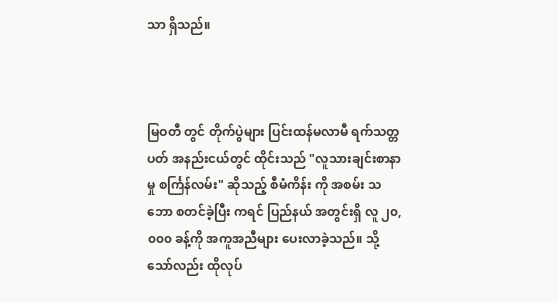သာ ရှိသည်။



မြဝတီ တွင် တိုက်ပွဲများ ပြင်းထန်မလာမီ ရက်သတ္တပတ် အနည်းငယ်တွင် ထိုင်းသည် "လူသားချင်းစာနာမှု စင်္ကြန်လမ်း" ဆိုသည့် စီမံကိန်း ကို အစမ်း သဘော စတင်ခဲ့ပြီး ကရင် ပြည်နယ် အတွင်းရှိ လူ ၂၀,၀၀၀ ခန့်ကို အကူအညီများ ပေးလာခဲ့သည်။ သို့သော်လည်း ထိုလုပ်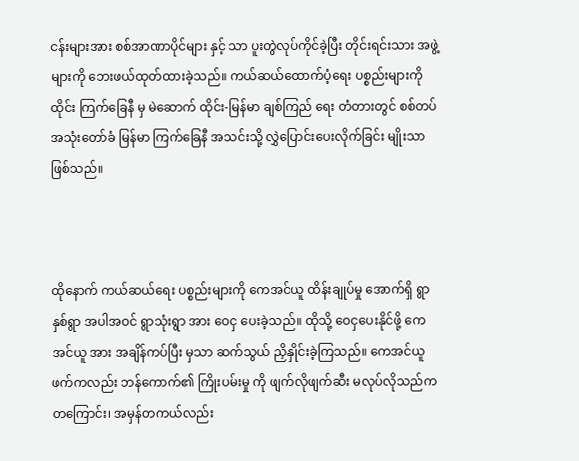ငန်းများအား စစ်အာဏာပိုင်များ နှင့် သာ ပူးတွဲလုပ်ကိုင်ခဲ့ပြီး တိုင်းရင်းသား အဖွဲ့များကို ဘေးဖယ်ထုတ်ထားခဲ့သည်။ ကယ်ဆယ်ထောက်ပံ့ရေး ပစ္စည်းများကို ထိုင်း ‌ကြက်ခြေနီ မှ မဲဆောက် ထိုင်း-မြန်မာ ချစ်ကြည်‌ ရေး တံတားတွင် စစ်တပ် အသုံးတော်ခံ မြန်မာ ကြက်ခြေနီ အသင်းသို့ လွှဲပြောင်းပေးလိုက်ခြင်း မျိုးသာ ဖြစ်သည်။



ထိုနောက် ကယ်ဆယ်ရေး ပစ္စည်းများကို ကေအင်ယူ ထိန်းချုပ်မှု အောက်ရှိ ရွာ နှစ်ရွာ အပါအဝင် ရွာသုံးရွာ အား ဝေငှ ပေးခဲ့သည်။ ထိုသို့ ဝေငှပေးနိုင်ဖို့ ကေအင်ယူ အား အချိန်ကပ်ပြီး မှသာ ဆက်သွယ် ညှိနှိုင်းခဲ့ကြသည်။ ကေအင်ယူ ဖက်ကလည်း ဘန်ကောက်၏ ကြိုးပမ်းမှု ကို ဖျက်လိုဖျက်ဆီး မလုပ်လိုသည်က တကြောင်း၊ အမှန်တကယ်လည်း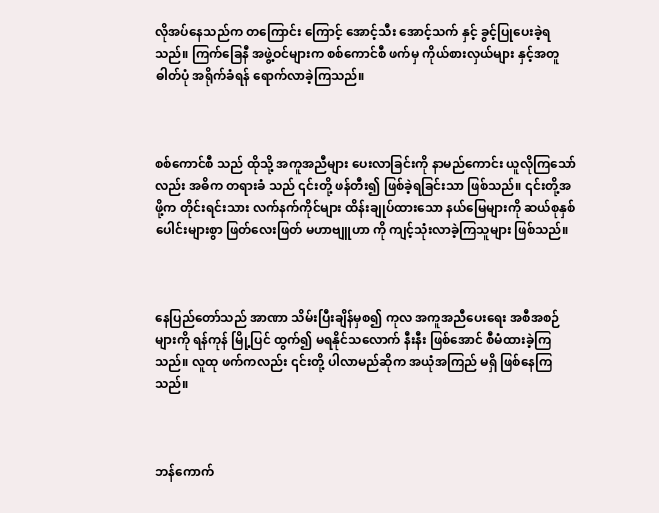လိုအပ်နေသည်က တကြောင်း ကြောင့် အောင့်သီး အောင့်သက် နှင့် ခွင့်ပြုပေးခဲ့ရသည်။ ကြက်ခြေနီ အဖွဲ့ဝင်များက စစ်ကောင်စီ ဖက်မှ ကိုယ်စားလှယ်များ နှင့်အတူ ဓါတ်ပုံ အရိုက်ခံရန် ရောက်လာခဲ့ကြသည်။



စစ်ကောင်စီ သည် ထိုသို့ အကူအညီများ ပေးလာခြင်းကို နာမည်ကောင်း ယူလိုကြသော်လည်း အဓိက တရားခံ သည် ၎င်းတို့ ဖန်တီး၍ ဖြစ်ခဲ့ရခြင်းသာ ဖြစ်သည်။ ၎င်းတို့အဖို့က တိုင်းရင်းသား လက်နက်ကိုင်များ ထိန်းချုပ်ထားသော နယ်မြေများကို ဆယ်စုနှစ်ပေါင်းများစွာ ဖြတ်လေးဖြတ် မဟာဗျူဟာ ကို ကျင့်သုံးလာခဲ့ကြသူများ ဖြစ်သည်။



နေပြည်တော်သည် အာဏာ သိမ်းပြီးချိန်မှစ၍ ကုလ အကူအညီပေးရေး အစီအစဉ်များကို ရန်ကုန် မြို့ပြင် ထွက်၍ မရနိုင်သလောက် နီးနီး ဖြစ်အောင် စီမံထားခဲ့ကြသည်။ လူထု ဖက်ကလည်း ၎င်းတို့ ပါလာမည်ဆိုက အယုံအကြည် မရှိ ဖြစ်နေကြသည်။



ဘန်ကောက်‌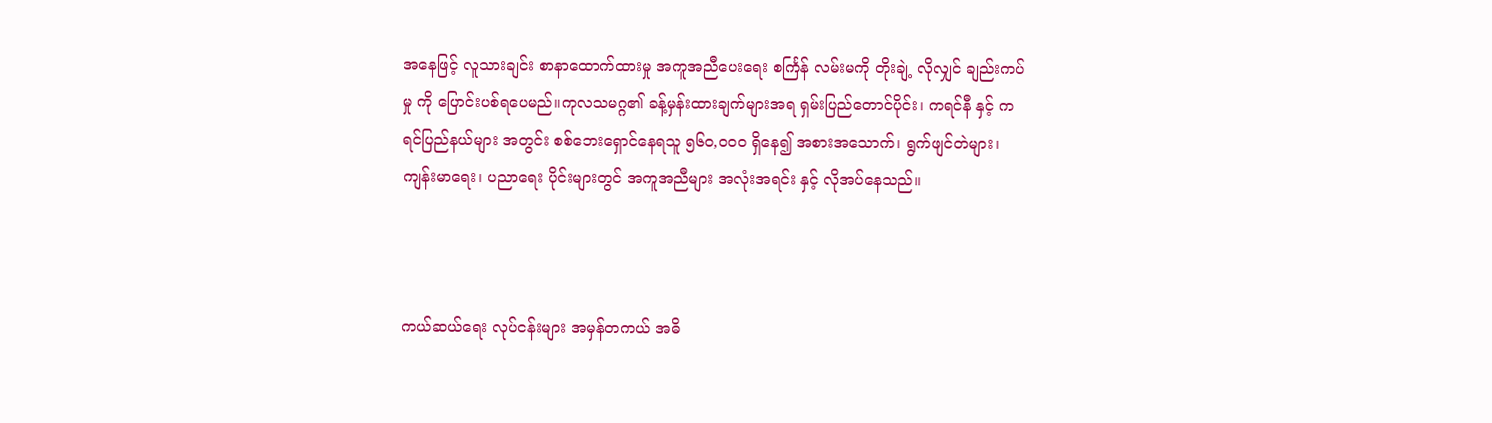အနေဖြင့် လူသားချင်း စာနာထောက်ထားမှု အကူအညီပေးရေး စင်္ကြန် လမ်းမကို တိုးချဲ့ လိုလျှင် ချည်းကပ်မှု ကို ပြောင်းပစ်ရပေမည်။ကုလသမဂ္ဂ၏ ခန့်မှန်းထားချက်များအရ ရှမ်းပြည်တောင်ပိုင်း၊ ကရင်နီ နှင့် ကရင်ပြည်နယ်များ အတွင်း စစ်ဘေးရှောင်နေရသူ ၅၆၀,၀၀၀ ရှိနေ၍ အစားအသောက်၊ ရွက်ဖျင်တဲများ၊ ကျန်းမာရေး၊ ပညာရေး ပိုင်းများတွင် အကူအညီများ အလုံးအရင်း နှင့် လိုအပ်နေသည်။



ကယ်ဆယ်ရေး လုပ်ငန်းများ အမှန်တကယ် အဓိ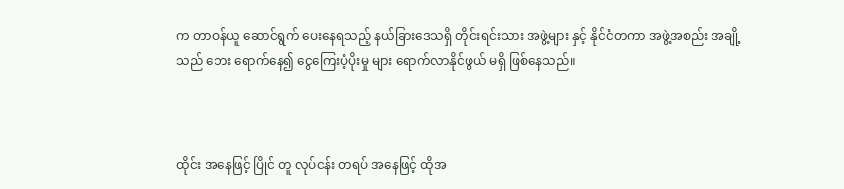က တာဝန်ယူ ဆောင်ရွက် ပေးနေရသည့် နယ်ခြားဒေသရှိ တိုင်းရင်းသား အဖွဲ့များ နှင့် နိုင်ငံတကာ အဖွဲ့အစည်း အချို့သည် ဘေး ရောက်နေ၍ ငွေကြေးပံ့ပိုးမှု များ ရောက်လာနိုင်ဖွယ် မရှိ ဖြစ်နေသည်။



ထိုင်း အနေဖြင့် ပြိုင် တူ လုပ်ငန်း တရပ် အနေဖြင့် ထိုအ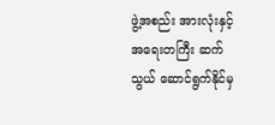ဖွဲ့အစည်း အားလုံးနှင့် အရေးတကြီး ဆက်သွယ် ဆောင်ရွက်နိုင်မှ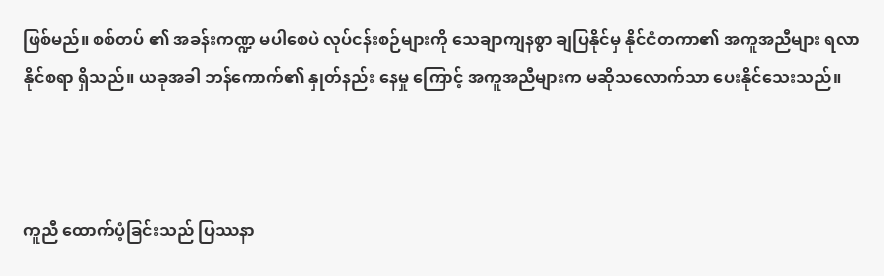ဖြစ်မည်။ စစ်တပ် ၏ အခန်းကဏ္ဍ မပါစေပဲ လုပ်ငန်းစဉ်များကို သေချာကျနစွာ ချပြနိုင်မှ နိုင်ငံတကာ၏ အကူအညီများ ရလာနိုင်စရာ ရှိသည်။ ယခုအခါ ဘန်ကောက်၏ နှုတ်နည်း နေမှု ကြောင့် အကူအညီများက မဆိုသလောက်သာ ပေးနိုင်သေးသည်။



ကူညီ ထောက်ပံ့ခြင်းသည် ပြဿနာ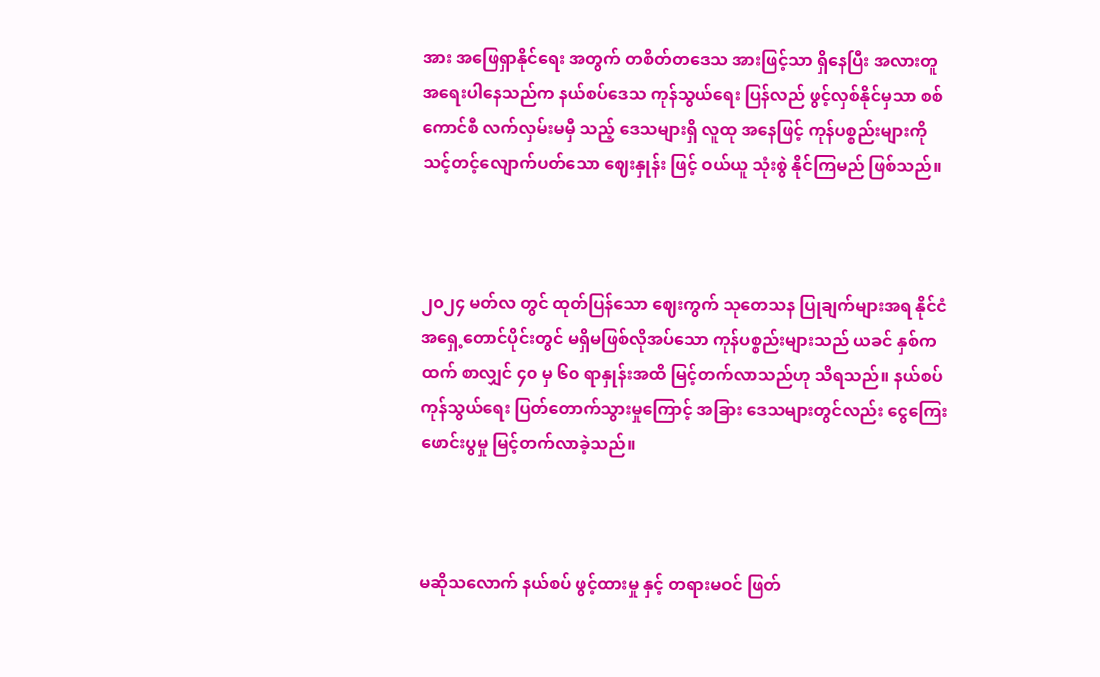အား အဖြေရှာနိုင်ရေး အတွက် တစိတ်တဒေသ အားဖြင့်သာ ရှိနေပြီး အလားတူ အရေးပါနေသည်က နယ်စပ်ဒေသ ကုန်သွယ်ရေး ပြန်လည် ဖွင့်လှစ်နိုင်မှသာ စစ်ကောင်စီ လက်လှမ်းမမှီ သည့် ဒေသများရှိ လူထု အနေဖြင့် ကုန်ပစ္စည်းများကို သင့်တင့်လျောက်ပတ်သော ဈေးနှုန်း ဖြင့် ဝယ်ယူ သုံးစွဲ နိုင်ကြမည် ဖြစ်သည်။



၂၀၂၄ မတ်လ တွင် ထုတ်ပြန်သော ဈေးကွက် သုတေသန ပြုချက်များအရ နိုင်ငံ အရှေ့တောင်ပိုင်းတွင် မရှိမဖြစ်လိုအပ်သော ကုန်ပစ္စည်းများသည် ယခင် နှစ်ကထက် စာလျှင် ၄၀ မှ ၆၀ ရာနှုန်းအထိ မြင့်တက်လာသည်ဟု သိရသည်။ နယ်စပ် ကုန်သွယ်ရေး ပြတ်တောက်သွားမှုကြောင့် အခြား ဒေသများတွင်လည်း ငွေကြေး ဖောင်းပွမှု မြင့်တက်လာခဲ့သည်။



မဆိုသလောက် နယ်စပ် ဖွင့်ထားမှု နှင့် တရားမဝင် ဖြတ်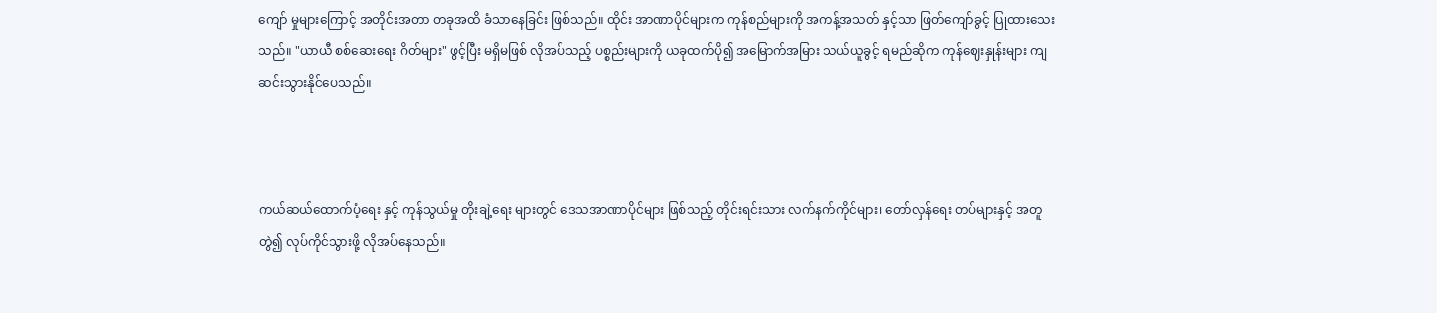ကျော် မှုများကြောင့် အတိုင်းအတာ တခုအထိ ခံသာနေခြင်း ဖြစ်သည်။ ထိုင်း အာဏာပိုင်များက ကုန်စည်များကို အကန့်အသတ် နှင့်သာ ဖြတ်ကျော်ခွင့် ပြုထားသေးသည်။ "ယာယီ စစ်ဆေးရေး ဂိတ်များ" ဖွင့်ပြီး မရှိမဖြစ် လိုအပ်သည့် ပစ္စည်းများကို ယခုထက်ပို၍ အမြောက်အမြား သယ်ယူခွင့် ရမည်ဆိုက ကုန်ဈေးနှုန်းများ ကျဆင်းသွားနိုင်ပေသည်။



ကယ်ဆယ်ထောက်ပံ့ရေး နှင့် ကုန်သွယ်မှု တိုးချဲ့ရေး များတွင် ဒေသအာဏာပိုင်များ ဖြစ်သည့် တိုင်းရင်းသား လက်နက်ကိုင်များ၊ တော်လှန်ရေး တပ်များနှင့် အတူ တွဲ၍ လုပ်ကိုင်သွားဖို့ လိုအပ်နေသည်။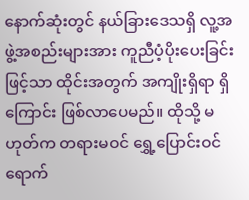နောက်ဆုံးတွင် နယ်ခြားဒေသရှိ လူ့အဖွဲ့အစည်းများအား ကူညီပံ့ပိုးပေးခြင်းဖြင့်သာ ထိုင်းအတွက် အကျိုးရှိရာ ရှိကြောင်း ဖြစ်လာပေမည်။ ထိုသို့ မဟုတ်က တရားမဝင် ရွှေ့ပြောင်းဝင်ရောက်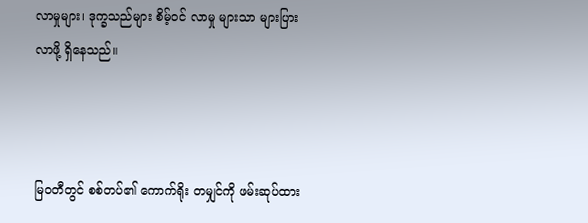လာမှုများ၊ ဒုက္ခသည်များ စိမ့်ဝင် လာမှု များသာ များပြားလာဖို့ ရှိနေသည်။



မြဝတီတွင် စစ်တပ်၏ ကောက်ရိုး တမျှင်ကို ဖမ်းဆုပ်ထား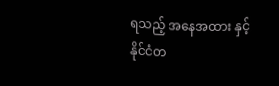ရသည့် အနေအထား နှင့် နိုင်ငံတ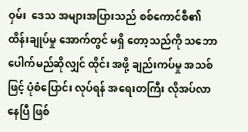ဝှမ်း ‌‌ ဒေသ အများအပြားသည် စစ်ကောင်စီ၏ ထိန်းချုပ်မှု အောက်တွင် မရှိ‌ တော့သည်ကို သဘောပေါက်မည်ဆိုလျှင် ထိုင်း အဖို့ ချည်းကပ်မှု အသစ် ဖြင့် ပုံစံပြောင်း လုပ်ရန် အရေးတကြီး လိုအပ်လာနေပြီ ဖြစ်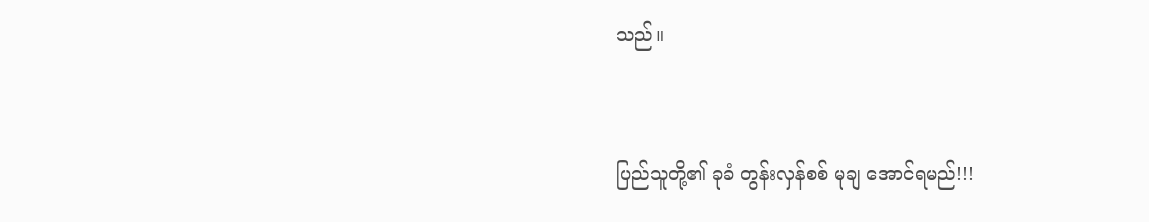သည်။



ပြည်သူတို့၏ ခုခံ တွန်းလှန်စစ် မုချ အောင်ရမည်!!!